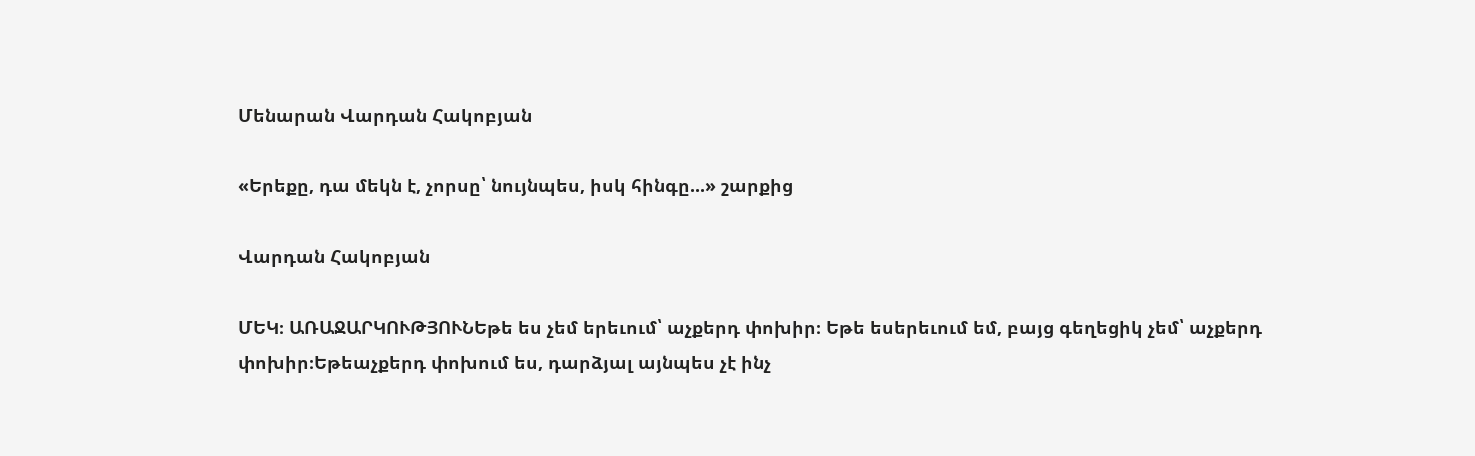Մենարան Վարդան Հակոբյան

«Երեքը, դա մեկն է, չորսը՝ նույնպես, իսկ հինգը...» շարքից

Վարդան Հակոբյան

ՄԵԿ։ ԱՌԱՋԱՐԿՈՒԹՅՈՒՆԵթե ես չեմ երեւում՝ աչքերդ փոխիր։ Եթե եսերեւում եմ, բայց գեղեցիկ չեմ՝ աչքերդ փոխիր։Եթեաչքերդ փոխում ես, դարձյալ այնպես չէ ինչ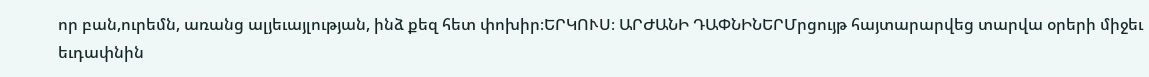որ բան,ուրեմն, առանց ալյեւայլության, ինձ քեզ հետ փոխիր։ԵՐԿՈՒՍ։ ԱՐԺԱՆԻ ԴԱՓՆԻՆԵՐՄրցույթ հայտարարվեց տարվա օրերի միջեւ եւդափնին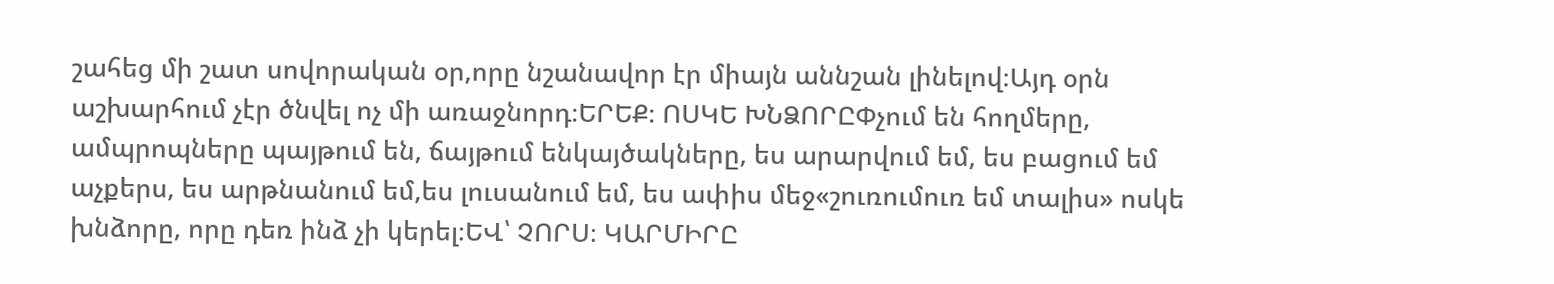շահեց մի շատ սովորական օր,որը նշանավոր էր միայն աննշան լինելով։Այդ օրն աշխարհում չէր ծնվել ոչ մի առաջնորդ։ԵՐԵՔ։ ՈՍԿԵ ԽՆՁՈՐԸՓչում են հողմերը, ամպրոպները պայթում են, ճայթում ենկայծակները, ես արարվում եմ, ես բացում եմ աչքերս, ես արթնանում եմ,ես լուսանում եմ, ես ափիս մեջ«շուռումուռ եմ տալիս» ոսկե խնձորը, որը դեռ ինձ չի կերել։ԵՎ՝ ՉՈՐՍ։ ԿԱՐՄԻՐԸ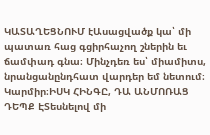ԿԱՏԱՂԵՑՆՈՒՄ էԱսացվածք կա՝ մի պատառ հաց գցիրհաչող շներին եւ ճամփադ գնա։ Մինչդեռ ես՝ միամիտս, նրանցանընդհատ վարդեր եմ նետում։ Կարմիր։ԻՍԿ ՀԻՆԳԸ, ԴԱ ԱՆՄՈՌԱՑ ԴԵՊՔ ԷՏեսնելով մի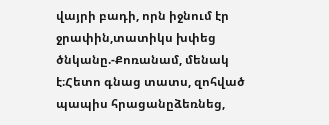վայրի բադի, որն իջնում էր ջրափին,տատիկս խփեց ծնկանը.-Քոռանամ, մենակ է։Հետո գնաց տատս, զոհված պապիս հրացանըձեռնեց,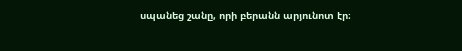սպանեց շանը, որի բերանն արյունոտ էր։